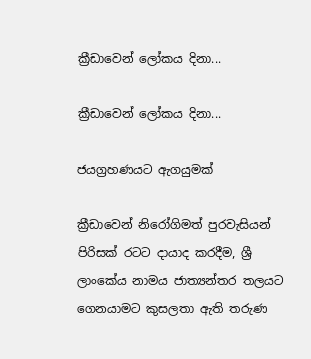ක්‍රීඩාවෙන් ලෝකය දිනා...

ක්‍රීඩාවෙන් ලෝකය දිනා...

ජයග්‍රහණයට ඇගයුමක්

ක්‍රීඩාවෙන් නිරෝගිමත් පුරවැසියන් පිරිසක් රටට දායාද කරදීම, ශ්‍රී ලාංකේය නාමය ජාත්‍යන්තර තලයට ගෙනයාමට කුසලතා ඇති තරුණ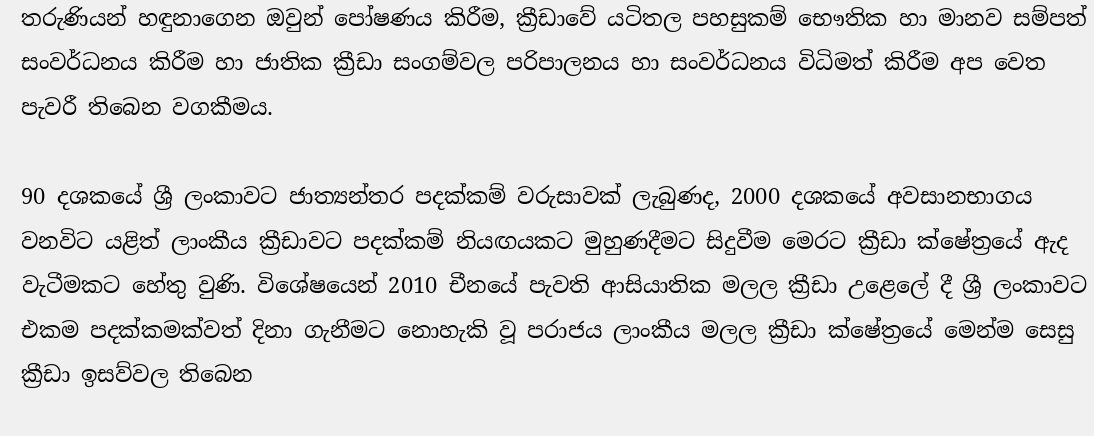තරුණියන් හඳුනාගෙන ඔවුන් පෝෂණය කිරීම, ක්‍රීඩාවේ යටිතල පහසුකම් භෞතික හා මානව සම්පත් සංවර්ධනය කිරීම හා ජාතික ක්‍රීඩා සංගම්වල පරිපාලනය හා සංවර්ධනය විධිමත් කිරීම අප වෙත පැවරී තිබෙන වගකීමය.

90 දශකයේ ශ්‍රී ලංකාවට ජාත්‍යන්තර පදක්කම් වරුසාවක් ලැබුණද, 2000 දශකයේ අවසානභාගය වනවිට යළිත් ලාංකීය ක්‍රීඩාවට පදක්කම් නියඟයකට මුහුණදීමට සිදුවීම මෙරට ක්‍රීඩා ක්ෂේත්‍රයේ ඇද වැටීමකට හේතු වුණි. විශේෂයෙන් 2010 චීනයේ පැවති ආසියාතික මලල ක්‍රීඩා උළෙලේ දී ශ්‍රී ලංකාවට එකම පදක්කමක්වත් දිනා ගැනීමට නොහැකි වූ පරාජය ලාංකීය මලල ක්‍රීඩා ක්ෂේත්‍රයේ මෙන්ම සෙසු ක්‍රීඩා ඉසව්වල තිබෙන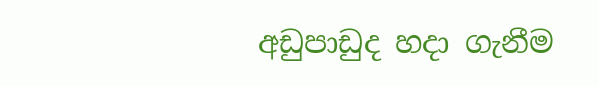අඩුපාඩුද හදා ගැනීම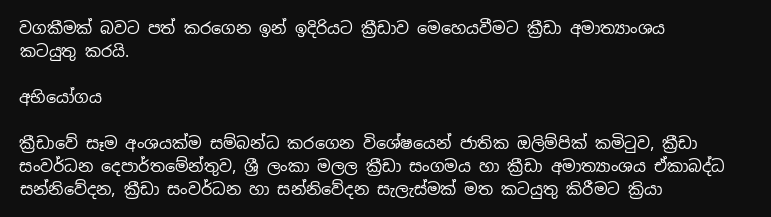වගකීමක් බවට පත් කරගෙන ඉන් ඉදිරියට ක්‍රීඩාව මෙහෙයවීමට ක්‍රීඩා අමාත්‍යාංශය කටයුතු කරයි.

අභියෝගය

ක්‍රීඩාවේ සෑම අංශයක්ම සම්බන්ධ කරගෙන විශේෂයෙන් ජාතික ඔලිම්පික් කමිටුව, ක්‍රීඩා සංවර්ධන දෙපාර්තමේන්තුව, ශ්‍රී ලංකා මලල ක්‍රීඩා සංගමය හා ක්‍රීඩා අමාත්‍යාංශය ඒකාබද්ධ සන්නිවේදන, ක්‍රීඩා සංවර්ධන හා සන්නිවේදන සැලැස්මක් මත කටයුතු කිරීමට ක්‍රියා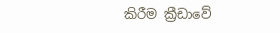කිරීම ක්‍රීඩාවේ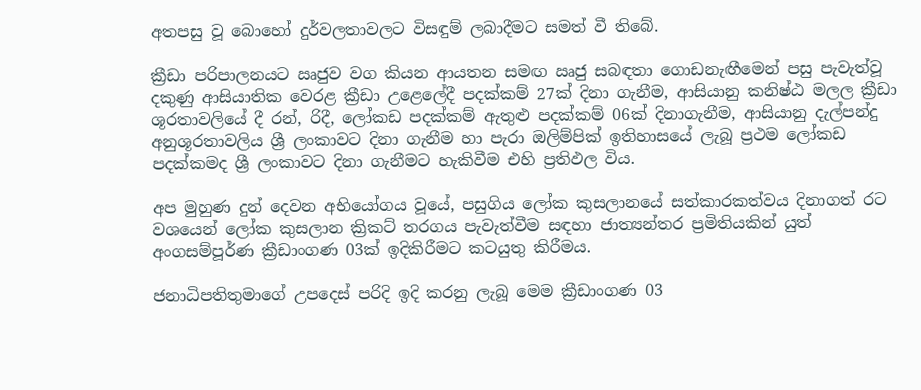අතපසු වූ බොහෝ දුර්වලතාවලට විසඳුම් ලබාදීමට සමත් වී තිබේ.

ක්‍රීඩා පරිපාලනයට ඍජුව වග කියන ආයතන සමඟ ඍජු සබඳතා ගොඩනැඟීමෙන් පසු පැවැත්වූ දකුණු ආසියාතික වෙරළ ක්‍රීඩා උළෙලේදී පදක්කම් 27ක් දිනා ගැනීම, ආසියානු කනිෂ්ඨ මලල ක්‍රීඩා ශූරතාවලියේ දී රන්, රිදී, ලෝකඩ පදක්කම් ඇතුළු පදක්කම් 06ක් දිනාගැනීම, ආසියානු දැල්පන්දු අනුශූරතාවලිය ශ්‍රී ලංකාවට දිනා ගැනීම හා පැරා ඔලිම්පික් ඉතිහාසයේ ලැබූ ප්‍රථම ලෝකඩ පදක්කමද ශ්‍රී ලංකාවට දිනා ගැනීමට හැකිවීම එහි ප්‍රතිඵල විය.

අප මුහුණ දුන් දෙවන අභියෝගය වූයේ, පසුගිය ලෝක කුසලානයේ සත්කාරකත්වය දිනාගත් රට වශයෙන් ලෝක කුසලාන ක්‍රිකට් තරගය පැවැත්වීම සඳහා ජාත්‍යන්තර ප්‍රමිතියකින් යුත් අංගසම්පූර්ණ ක්‍රීඩාංගණ 03ක් ඉදිකිරීමට කටයුතු කිරීමය.

ජනාධිපතිතුමාගේ උපදෙස් පරිදි ඉදි කරනු ලැබූ මෙම ක්‍රීඩාංගණ 03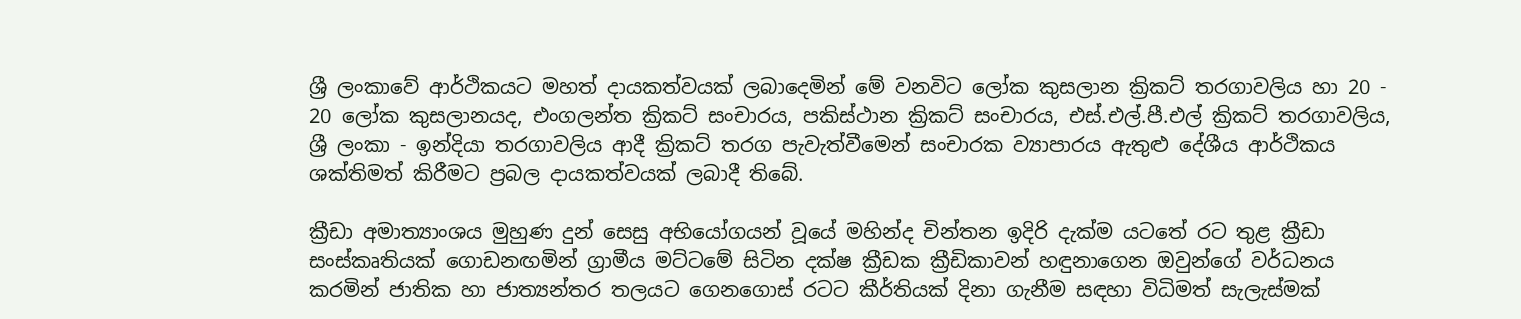ශ්‍රී ලංකාවේ ආර්ථිකයට මහත් දායකත්වයක් ලබාදෙමින් මේ වනවිට ලෝක කුසලාන ක්‍රිකට් තරගාවලිය හා 20 - 20 ලෝක කුසලානයද, එංගලන්ත ක්‍රිකට් සංචාරය, පකිස්ථාන ක්‍රිකට් සංචාරය, එස්.එල්.පී.එල් ක්‍රිකට් තරගාවලිය, ශ්‍රී ලංකා - ඉන්දියා තරගාවලිය ආදී ක්‍රිකට් තරග පැවැත්වීමෙන් සංචාරක ව්‍යාපාරය ඇතුළු දේශීය ආර්ථිකය ශක්තිමත් කිරීමට ප්‍රබල දායකත්වයක් ලබාදී තිබේ.

ක්‍රීඩා අමාත්‍යාංශය මුහුණ දුන් සෙසු අභියෝගයන් වූයේ මහින්ද චින්තන ඉදිරි දැක්ම යටතේ රට තුළ ක්‍රීඩා සංස්කෘතියක් ගොඩනඟමින් ග්‍රාමීය මට්ටමේ සිටින දක්ෂ ක්‍රීඩක ක්‍රීඩිකාවන් හඳුනාගෙන ඔවුන්ගේ වර්ධනය කරමින් ජාතික හා ජාත්‍යන්තර තලයට ගෙනගොස් රටට කීර්තියක් දිනා ගැනීම සඳහා විධිමත් සැලැස්මක්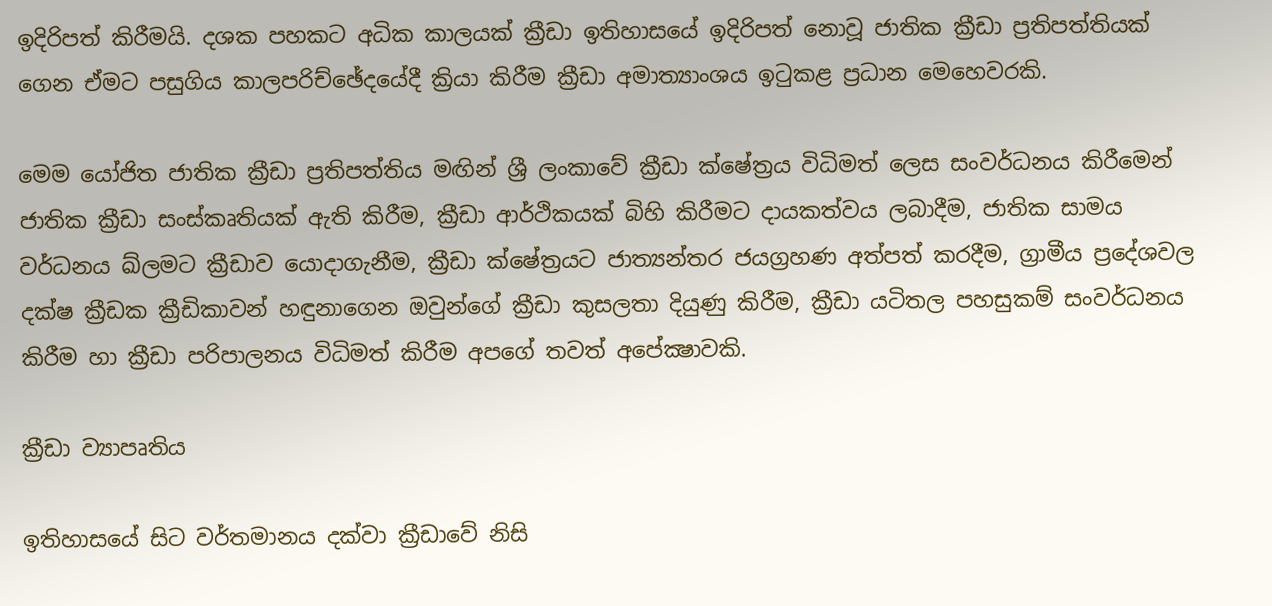ඉදිරිපත් කිරීමයි. දශක පහකට අධික කාලයක් ක්‍රීඩා ඉතිහාසයේ ඉදිරිපත් නොවූ ජාතික ක්‍රීඩා ප්‍රතිපත්තියක් ගෙන ඒමට පසුගිය කාලපරිච්ඡේදයේදී ක්‍රියා කිරීම ක්‍රීඩා අමාත්‍යාංශය ඉටුකළ ප්‍රධාන මෙහෙවරකි.

මෙම යෝජිත ජාතික ක්‍රීඩා ප්‍රතිපත්තිය මඟින් ශ්‍රී ලංකාවේ ක්‍රීඩා ක්ෂේත්‍රය විධිමත් ලෙස සංවර්ධනය කිරීමෙන් ජාතික ක්‍රීඩා සංස්කෘතියක් ඇති කිරීම, ක්‍රීඩා ආර්ථිකයක් බිහි කිරීමට දායකත්වය ලබාදීම, ජාතික සාමය වර්ධනය ඛ්ලමට ක්‍රීඩාව යොදාගැනීම, ක්‍රීඩා ක්ෂේත්‍රයට ජාත්‍යන්තර ජයග්‍රහණ අත්පත් කරදීම, ග්‍රාමීය ප්‍රදේශවල දක්ෂ ක්‍රීඩක ක්‍රීඩිකාවන් හඳුනාගෙන ඔවුන්ගේ ක්‍රීඩා කුසලතා දියුණු කිරීම, ක්‍රීඩා යටිතල පහසුකම් සංවර්ධනය කිරීම හා ක්‍රීඩා පරිපාලනය විධිමත් කිරීම අපගේ තවත් අපේක්‍ෂාවකි.

ක්‍රීඩා ව්‍යාපෘතිය

ඉතිහාසයේ සිට වර්තමානය දක්වා ක්‍රීඩාවේ නිසි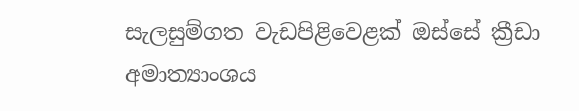සැලසුම්ගත වැඩපිළිවෙළක් ඔස්සේ ක්‍රීඩා අමාත්‍යාංශය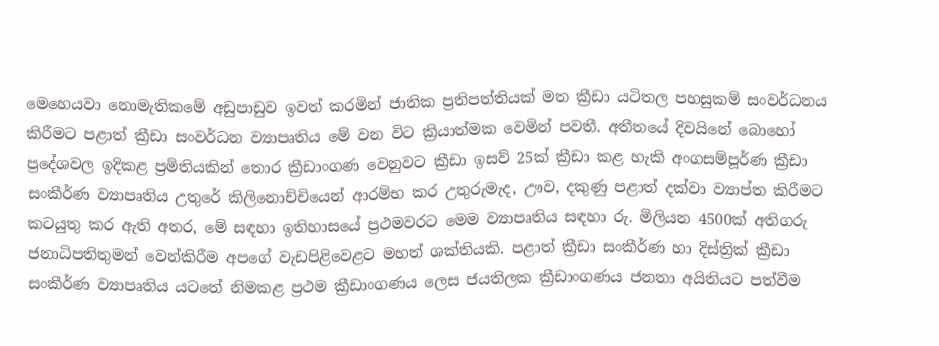මෙහෙයවා නොමැතිකමේ අඩුපාඩුව ඉවත් කරමින් ජාතික ප්‍රතිපත්තියක් මත ක්‍රීඩා යටිතල පහසුකම් සංවර්ධනය කිරීමට පළාත් ක්‍රීඩා සංවර්ධන ව්‍යාපෘතිය මේ වන විට ක්‍රියාත්මක වෙමින් පවතී. අතීතයේ දිවයිනේ බොහෝ ප්‍රදේශවල ඉදිකළ ප්‍රමිතියකින් තොර ක්‍රීඩාංගණ වෙනුවට ක්‍රීඩා ඉසව් 25ක් ක්‍රීඩා කළ හැකි අංගසම්පූර්ණ ක්‍රීඩා සංකීර්ණ ව්‍යාපෘතිය උතුරේ කිලිනොච්චියෙන් ආරම්භ කර උතුරුමැද, ඌව, දකුණු පළාත් දක්වා ව්‍යාප්ත කිරීමට කටයුතු කර ඇති අතර, මේ සඳහා ඉතිහාසයේ ප්‍රථමවරට මෙම ව්‍යාපෘතිය සඳහා රු. මිලියන 4500ක් අතිගරු ජනාධිපතිතුමන් වෙන්කිරීම අපගේ වැඩපිළිවෙළට මහත් ශක්තියකි. පළාත් ක්‍රීඩා සංකීර්ණ හා දිස්ත්‍රික් ක්‍රීඩා සංකීර්ණ ව්‍යාපෘතිය යටතේ නිමකළ ප්‍රථම ක්‍රීඩාංගණය ලෙස ජයතිලක ක්‍රීඩාංගණය ජනතා අයිතියට පත්වීම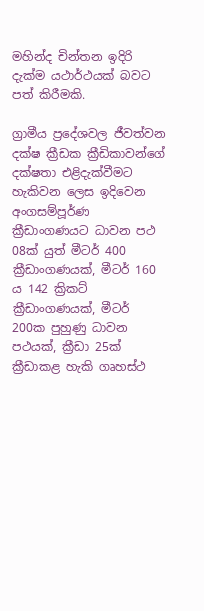මහින්ද චින්තන ඉදිරි දැක්ම යථාර්ථයක් බවට පත් කිරීමකි.

ග්‍රාමීය ප්‍රදේශවල ජීවත්වන දක්ෂ ක්‍රීඩක ක්‍රීඩිකාවන්ගේ දක්ෂතා එළිදැක්වීමට හැකිවන ලෙස ඉදිවෙන අංගසම්පූර්ණ ක්‍රීඩාංගණයට ධාවන පථ 08ක් යුත් මීටර් 400 ක්‍රීඩාංගණයක්, මීටර් 160 ය 142 ක්‍රිකට් ක්‍රීඩාංගණයක්, මීටර් 200ක පුහුණු ධාවන පථයක්, ක්‍රීඩා 25ක් ක්‍රීඩාකළ හැකි ගෘහස්ථ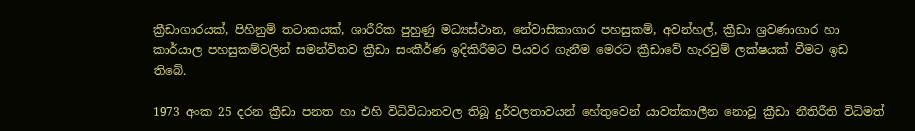ක්‍රීඩාගාරයක්, පිහිනුම් තටාකයක්, ශාරීරික පුහුණු මධ්‍යස්ථාන, නේවාසිකාගාර පහසුකම්, අවන්හල්, ක්‍රීඩා ශ්‍රවණාගාර හා කාර්යාල පහසුකම්වලින් සමන්විතව ක්‍රීඩා සංකීර්ණ ඉදිකිරීමට පියවර ගැනීම මෙරට ක්‍රීඩාවේ හැරවුම් ලක්ෂයක් වීමට ඉඩ තිබේ.

1973 අංක 25 දරන ක්‍රීඩා පනත හා එහි විධිවිධානවල තිබූ දුර්වලතාවයන් හේතුවෙන් යාවත්කාලීන නොවූ ක්‍රීඩා නීතිරීති විධිමත්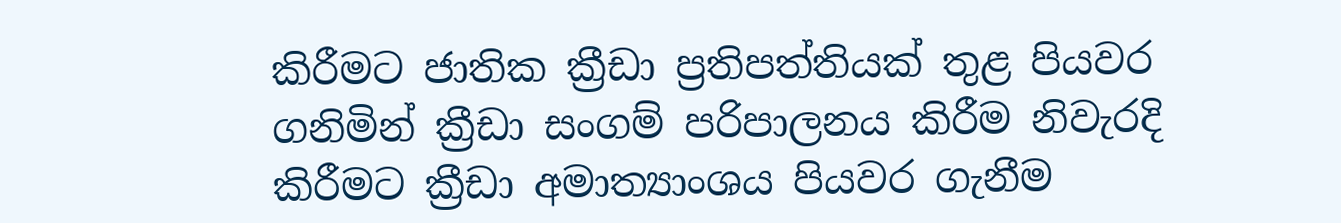කිරීමට ජාතික ක්‍රීඩා ප්‍රතිපත්තියක් තුළ පියවර ගනිමින් ක්‍රීඩා සංගම් පරිපාලනය කිරීම නිවැරදි කිරීමට ක්‍රීඩා අමාත්‍යාංශය පියවර ගැනීම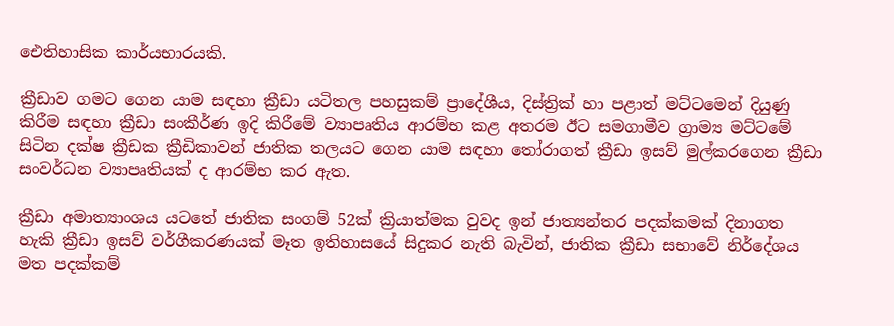ඓතිහාසික කාර්යභාරයකි.

ක්‍රීඩාව ගමට ගෙන යාම සඳහා ක්‍රීඩා යටිතල පහසුකම් ප්‍රාදේශීය, දිස්ත්‍රික් හා පළාත් මට්ටමෙන් දියුණු කිරීම සඳහා ක්‍රීඩා සංකීර්ණ ඉදි කිරීමේ ව්‍යාපෘතිය ආරම්භ කළ අතරම ඊට සමගාමීව ග්‍රාම්‍ය මට්ටමේ සිටින දක්ෂ ක්‍රීඩක ක්‍රීඩිකාවන් ජාතික තලයට ගෙන යාම සඳහා තෝරාගත් ක්‍රීඩා ඉසව් මුල්කරගෙන ක්‍රීඩා සංවර්ධන ව්‍යාපෘතියක් ද ආරම්භ කර ඇත.

ක්‍රීඩා අමාත්‍යාංශය යටතේ ජාතික සංගම් 52ක් ක්‍රියාත්මක වුවද ඉන් ජාත්‍යන්තර පදක්කමක් දිනාගත හැකි ක්‍රීඩා ඉසව් වර්ගීකරණයක් මෑත ඉතිහාසයේ සිදුකර නැති බැවින්, ජාතික ක්‍රීඩා සභාවේ නිර්දේශය මත පදක්කම්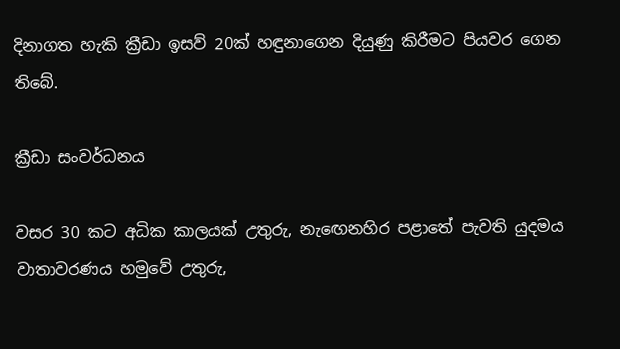දිනාගත හැකි ක්‍රීඩා ඉසව් 20ක් හඳුනාගෙන දියුණු කිරීමට පියවර ගෙන තිබේ.

ක්‍රීඩා සංවර්ධනය

වසර 30 කට අධික කාලයක් උතුරු, නැඟෙනහිර පළාතේ පැවති යුදමය වාතාවරණය හමුවේ උතුරු,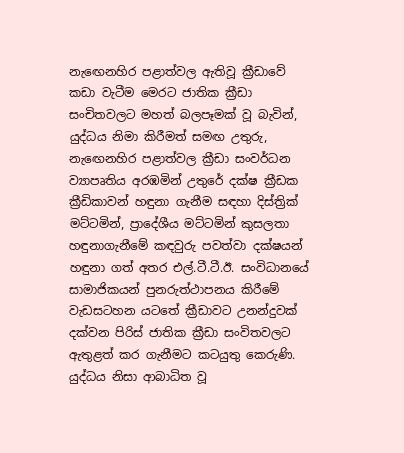නැඟෙනහිර පළාත්වල ඇතිවූ ක්‍රීඩාවේ කඩා වැටීම මෙරට ජාතික ක්‍රීඩා සංචිතවලට මහත් බලපෑමක් වූ බැවින්, යුද්ධය නිමා කිරීමත් සමඟ උතුරු, නැඟෙනහිර පළාත්වල ක්‍රීඩා සංවර්ධන ව්‍යාපෘතිය අරඹමින් උතුරේ දක්ෂ ක්‍රීඩක ක්‍රීඩිකාවන් හඳුනා ගැනීම සඳහා දිස්ත්‍රික් මට්ටමින්, ප්‍රාදේශීය මට්ටමින් කුසලතා හඳුනාගැනීමේ කඳවුරු පවත්වා දක්ෂයන් හඳුනා ගත් අතර එල්.ටී.ටී.ඊ. සංවිධානයේ සාමාජිකයන් පුනරුත්ථාපනය කිරීමේ වැඩසටහන යටතේ ක්‍රීඩාවට උනන්දුවක් දක්වන පිරිස් ජාතික ක්‍රීඩා සංවිතවලට ඇතුළත් කර ගැනීමට කටයුතු කෙරුණි. යුද්ධය නිසා ආබාධිත වූ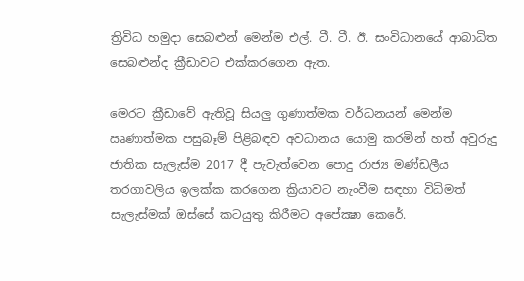ත්‍රිවිධ හමුදා සෙබළුන් මෙන්ම එල්. ටී. ටී. ඊ. සංවිධානයේ ආබාධිත සෙබළුන්ද ක්‍රීඩාවට එක්කරගෙන ඇත.

මෙරට ක්‍රීඩාවේ ඇතිවූ සියලු ගුණාත්මක වර්ධනයන් මෙන්ම ඍණාත්මක පසුබෑම් පිළිබඳව අවධානය යොමු කරමින් හත් අවුරුදු ජාතික සැලැස්ම 2017 දී පැවැත්වෙන පොදු රාජ්‍ය මණ්ඩලීය තරගාවලිය ඉලක්ක කරගෙන ක්‍රියාවට නැංවීම සඳහා විධිමත් සැලැස්මක් ඔස්සේ කටයුතු කිරීමට අපේක්‍ෂා කෙරේ.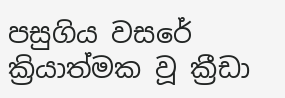පසුගිය වසරේ ක්‍රියාත්මක වූ ක්‍රීඩා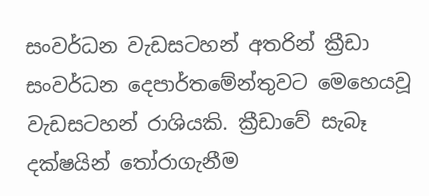සංවර්ධන වැඩසටහන් අතරින් ක්‍රීඩා සංවර්ධන දෙපාර්තමේන්තුවට මෙහෙයවූ වැඩසටහන් රාශියකි. ක්‍රීඩාවේ සැබෑ දක්ෂයින් තෝරාගැනීම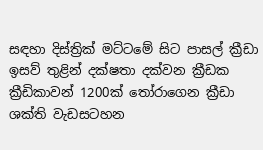සඳහා දිස්ත්‍රික් මට්ටමේ සිට පාසල් ක්‍රීඩා ඉසව් තුළින් දක්ෂතා දක්වන ක්‍රීඩක ක්‍රීඩිකාවන් 1200ක් තෝරාගෙන ක්‍රීඩා ශක්ති වැඩසටහන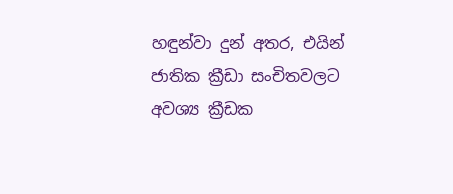හඳුන්වා දුන් අතර, එයින් ජාතික ක්‍රීඩා සංචිතවලට අවශ්‍ය ක්‍රීඩක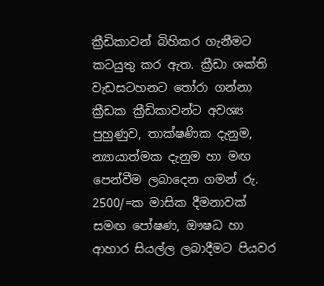ක්‍රීඩිකාවන් බිහිකර ගැනීමට කටයුතු කර ඇත. ක්‍රීඩා ශක්ති වැඩසටහනට තෝරා ගන්නා ක්‍රීඩක ක්‍රීඩිකාවන්ට අවශ්‍ය පුහුණුව, තාක්ෂණික දැනුම, න්‍යායාත්මක දැනුම හා මඟ පෙන්වීම ලබාදෙන ගමන් රු. 2500/=ක මාසික දීමනාවක් සමඟ පෝෂණ, ඖෂධ හා ආහාර සියල්ල ලබාදීමට පියවර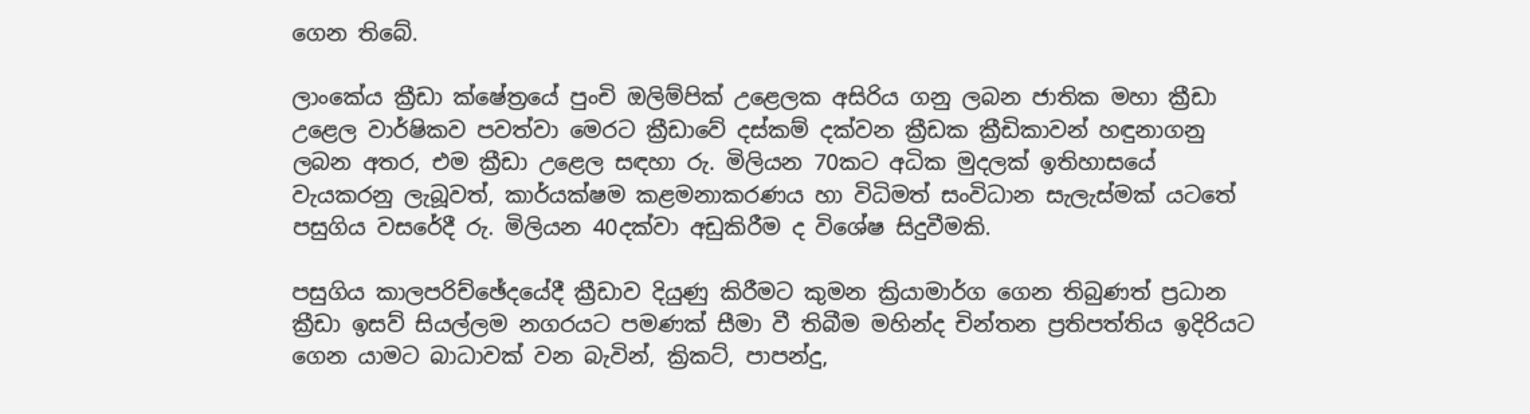ගෙන තිබේ.

ලාංකේය ක්‍රීඩා ක්ෂේත්‍රයේ පුංචි ඔලිම්පික් උළෙලක අසිරිය ගනු ලබන ජාතික මහා ක්‍රීඩා උළෙල වාර්ෂිකව පවත්වා මෙරට ක්‍රීඩාවේ දස්කම් දක්වන ක්‍රීඩක ක්‍රීඩිකාවන් හඳුනාගනු ලබන අතර, එම ක්‍රීඩා උළෙල සඳහා රු. මිලියන 70කට අධික මුදලක් ඉතිහාසයේ වැයකරනු ලැබූවත්, කාර්යක්ෂම කළමනාකරණය හා විධිමත් සංවිධාන සැලැස්මක් යටතේ පසුගිය වසරේදී රු. මිලියන 40දක්වා අඩුකිරීම ද විශේෂ සිදුවීමකි.

පසුගිය කාලපරිච්ඡේදයේදී ක්‍රීඩාව දියුණු කිරීමට කුමන ක්‍රියාමාර්ග ගෙන තිබුණත් ප්‍රධාන ක්‍රීඩා ඉසව් සියල්ලම නගරයට පමණක් සීමා වී තිබීම මහින්ද චින්තන ප්‍රතිපත්තිය ඉදිරියට ගෙන යාමට බාධාවක් වන බැවින්, ක්‍රිකට්, පාපන්දු,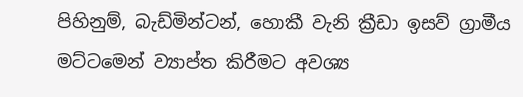පිහිනුම්, බැඩ්මින්ටන්, හොකී වැනි ක්‍රීඩා ඉසව් ග්‍රාමීය මට්ටමෙන් ව්‍යාප්ත කිරීමට අවශ්‍ය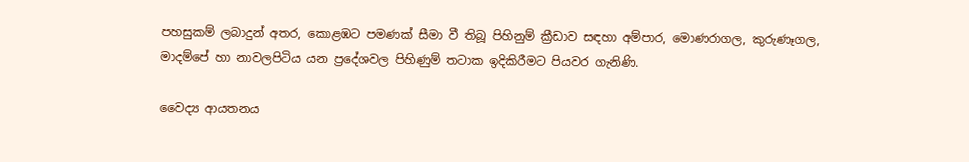පහසුකම් ලබාදුන් අතර, කොළඹට පමණක් සීමා වී තිබූ පිහිනුම් ක්‍රීඩාව සඳහා අම්පාර, මොණරාගල, කුරුණෑගල, මාදම්පේ හා නාවලපිටිය යන ප්‍රදේශවල පිහිණුම් තටාක ඉදිකිරීමට පියවර ගැනිණි.

වෛද්‍ය ආයතනය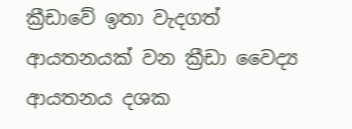ක්‍රීඩාවේ ඉතා වැදගත් ආයතනයක් වන ක්‍රීඩා වෛද්‍ය ආයතනය දශක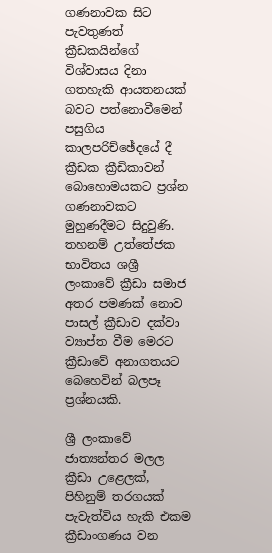ගණනාවක සිට පැවතුණත් ක්‍රීඩකයින්ගේ විශ්වාසය දිනා ගතහැකි ආයතනයක් බවට පත්නොවීමෙන් පසුගිය කාලපරිච්ඡේදයේ දී ක්‍රීඩක ක්‍රීඩිකාවන් බොහොමයකට ප්‍රශ්න ගණනාවකට මුහුණදීමට සිදුවුණි. තහනම් උත්තේජක භාවිතය ශශ්‍රී ලංකාවේ ක්‍රීඩා සමාජ අතර පමණක් නොව පාසල් ක්‍රීඩාව දක්වා ව්‍යාප්ත වීම මෙරට ක්‍රීඩාවේ අනාගතයට බෙහෙවින් බලපෑ ප්‍රශ්නයකි.

ශ්‍රී ලංකාවේ ජාත්‍යන්තර මලල ක්‍රීඩා උළෙලක්, පිහිනුම් තරගයක් පැවැත්විය හැකි එකම ක්‍රීඩාංගණය වන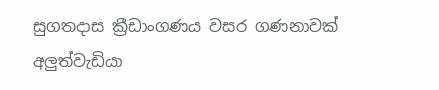සුගතදාස ක්‍රීඩාංගණය වසර ගණනාවක් අලුත්වැඩියා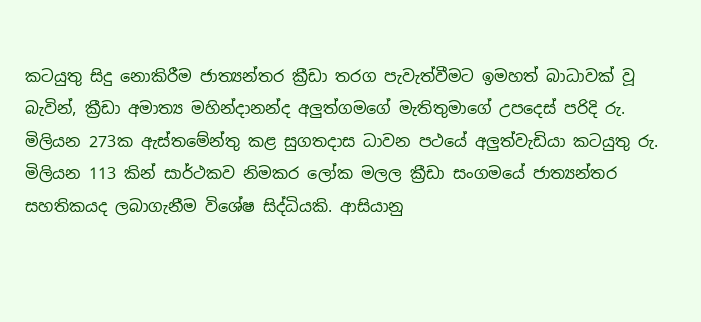කටයුතු සිදු නොකිරීම ජාත්‍යන්තර ක්‍රීඩා තරග පැවැත්වීමට ඉමහත් බාධාවක් වූ බැවින්, ක්‍රීඩා අමාත්‍ය මහින්දානන්ද අලුත්ගමගේ මැතිතුමාගේ උපදෙස් පරිදි රු. මිලියන 273ක ඇස්තමේන්තු කළ සුගතදාස ධාවන පථයේ අලුත්වැඩියා කටයුතු රු. මිලියන 113 කින් සාර්ථකව නිමකර ලෝක මලල ක්‍රීඩා සංගමයේ ජාත්‍යන්තර සහතිකයද ලබාගැනීම විශේෂ සිද්ධියකි. ආසියානු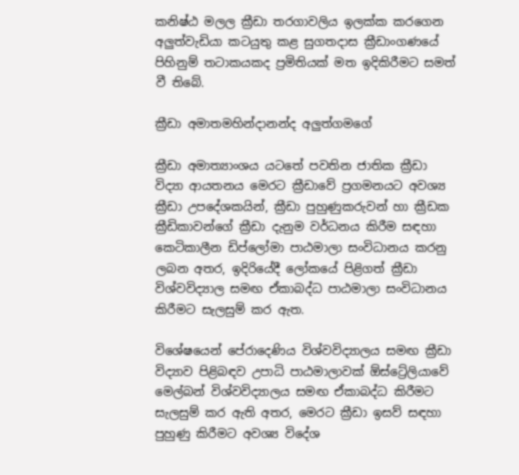කනිෂ්ඨ මලල ක්‍රීඩා තරගාවලිය ඉලක්ක කරගෙන අලුත්වැඩියා කටයුතු කළ සුගතදාස ක්‍රීඩාංගණයේ පිහිනුම් තටාකයකද ප්‍රමිතියක් මත ඉදිකිරීමට සමත් වී තිබේ.

ක්‍රීඩා අමාතමහින්දානන්ද අලුත්ගමගේ

ක්‍රීඩා අමාත්‍යාංශය යටතේ පවතින ජාතික ක්‍රීඩා විද්‍යා ආයතනය මෙරට ක්‍රීඩාවේ ප්‍රගමනයට අවශ්‍ය ක්‍රීඩා උපදේශකයින්, ක්‍රීඩා පුහුණුකරුවන් හා ක්‍රීඩක ක්‍රීඩිකාවන්ගේ ක්‍රීඩා දැනුම වර්ධනය කිරීම සඳහා කෙටිකාලීන ඩිප්ලෝමා පාඨමාලා සංවිධානය කරනු ලබන අතර, ඉදිරියේදී ලෝකයේ පිළිගත් ක්‍රීඩා විශ්වවිද්‍යාල සමඟ ඒකාබද්ධ පාඨමාලා සංවිධානය කිරීමට සැලසුම් කර ඇත.

විශේෂයෙන් පේරාදෙණිය විශ්වවිද්‍යාලය සමඟ ක්‍රීඩා විද්‍යාව පිළිබඳව උපාධි පාඨමාලාවක් ඕස්ට්‍රේලියාවේ මෙල්බන් විශ්වවිද්‍යාලය සමඟ ඒකාබද්ධ කිරීමට සැලසුම් කර ඇති අතර, මෙරට ක්‍රීඩා ඉසව් සඳහා පුහුණු කිරීමට අවශ්‍ය විදේශ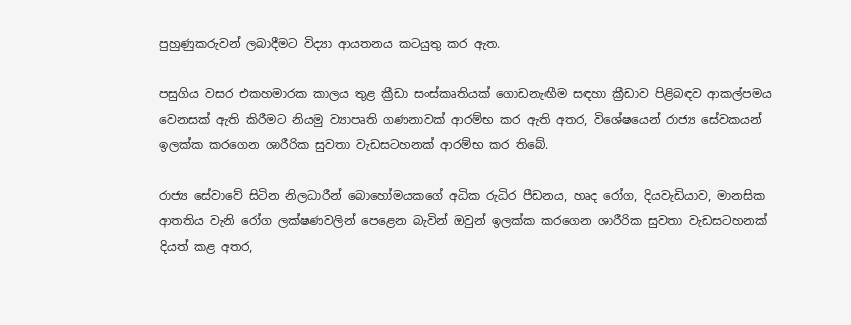පුහුණුකරුවන් ලබාදීමට විද්‍යා ආයතනය කටයුතු කර ඇත.

පසුගිය වසර එකහමාරක කාලය තුළ ක්‍රීඩා සංස්කෘතියක් ගොඩනැඟීම සඳහා ක්‍රීඩාව පිළිබඳව ආකල්පමය වෙනසක් ඇති කිරීමට නියමු ව්‍යාපෘති ගණනාවක් ආරම්භ කර ඇති අතර, විශේෂයෙන් රාජ්‍ය සේවකයන් ඉලක්ක කරගෙන ශාරීරික සුවතා වැඩසටහනක් ආරම්භ කර තිබේ.

රාජ්‍ය සේවාවේ සිටින නිලධාරීන් බොහෝමයකගේ අධික රුධිර පීඩනය, හෘද රෝග, දියවැඩියාව, මානසික ආතතිය වැනි රෝග ලක්ෂණවලින් පෙළෙන බැවින් ඔවුන් ඉලක්ක කරගෙන ශාරීරික සුවතා වැඩසටහනක් දියත් කළ අතර,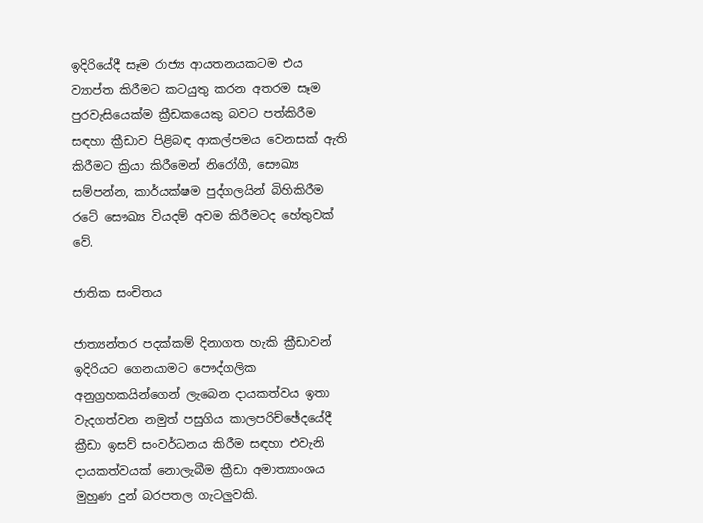ඉදිරියේදී සෑම රාජ්‍ය ආයතනයකටම එය ව්‍යාප්ත කිරීමට කටයුතු කරන අතරම සෑම පුරවැසියෙක්ම ක්‍රීඩකයෙකු බවට පත්කිරීම සඳහා ක්‍රීඩාව පිළිබඳ ආකල්පමය වෙනසක් ඇති කිරීමට ක්‍රියා කිරීමෙන් නිරෝගී, සෞඛ්‍ය සම්පන්න, කාර්යක්ෂම පුද්ගලයින් බිහිකිරීම රටේ සෞඛ්‍ය වියදම් අවම කිරීමටද හේතුවක් වේ.

ජ‍ාතික සංචිතය

ජාත්‍යන්තර පදක්කම් දිනාගත හැකි ක්‍රීඩාවන් ඉදිරියට ගෙනයාමට පෞද්ගලික අනුග්‍රහකයින්ගෙන් ලැබෙන දායකත්වය ඉතා වැදගත්වන නමුත් පසුගිය කාලපරිච්ඡේදයේදී ක්‍රීඩා ඉසව් සංවර්ධනය කිරීම සඳහා එවැනි දායකත්වයක් නොලැබීම ක්‍රීඩා අමාත්‍යාංශය මුහුණ දුන් බරපතල ගැටලුවකි.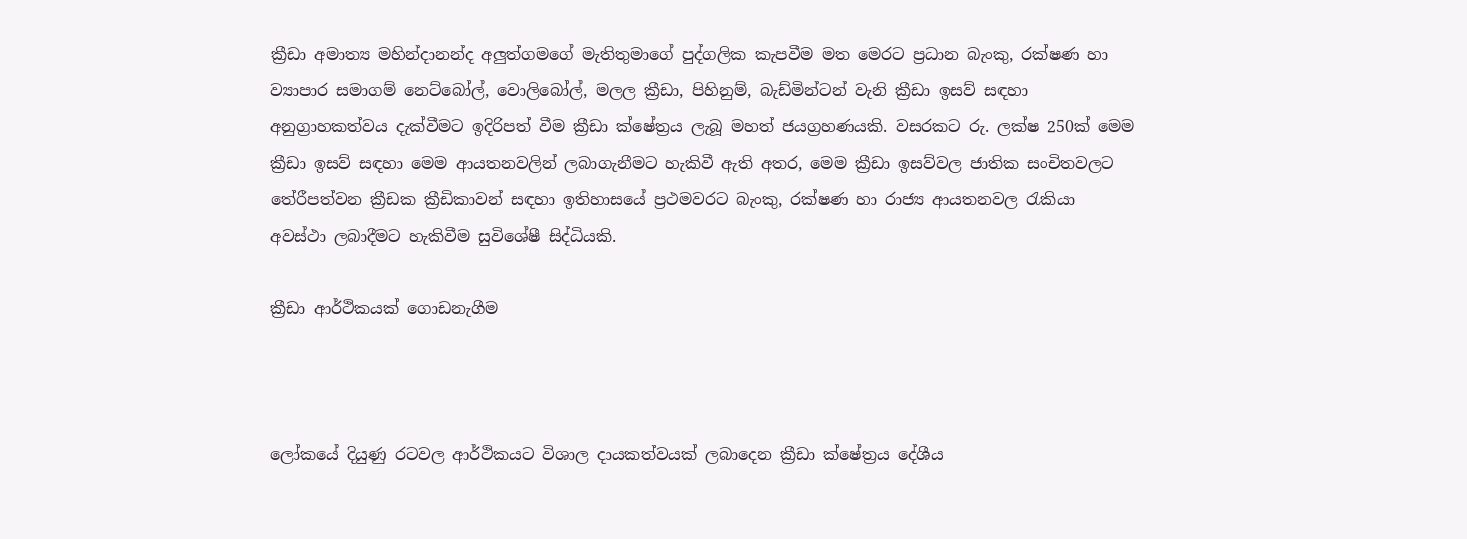ක්‍රීඩා අමාත්‍ය මහින්දානන්ද අලුත්ගමගේ මැතිතුමාගේ පුද්ගලික කැපවීම මත මෙරට ප්‍රධාන බැංකු, රක්ෂණ හා ව්‍යාපාර සමාගම් නෙට්බෝල්, වොලිබෝල්, මලල ක්‍රීඩා, පිහිනුම්, බැඩ්මින්ටන් වැනි ක්‍රීඩා ඉසව් සඳහා අනුග්‍රාහකත්වය දැක්වීමට ඉදිරිපත් වීම ක්‍රීඩා ක්ෂේත්‍රය ලැබූ මහත් ජයග්‍රහණයකි. වසරකට රු. ලක්ෂ 250ක් මෙම ක්‍රීඩා ඉසව් සඳහා මෙම ආයතනවලින් ලබාගැනීමට හැකිවී ඇති අතර, මෙම ක්‍රීඩා ඉසව්වල ජාතික සංචිතවලට තේරීපත්වන ක්‍රීඩක ක්‍රීඩිකාවන් සඳහා ඉතිහාසයේ ප්‍රථමවරට බැංකු, රක්ෂණ හා රාජ්‍ය ආයතනවල රැකියා අවස්ථා ලබාදීමට හැකිවීම සුවිශේෂී සිද්ධියකි.

ක්‍රීඩා ආර්ථිකයක් ගොඩනැගීම



ලෝකයේ දියුණු රටවල ආර්ථිකයට විශාල දායකත්වයක් ලබාදෙන ක්‍රීඩා ක්ෂේත්‍රය දේශීය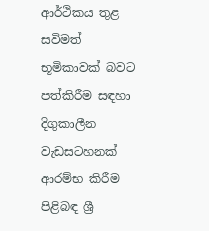ආර්ථිකය තුළ සවිමත් භූමිකාවක් බවට පත්කිරීම සඳහා දිගුකාලීන වැඩසටහනක් ආරම්භ කිරීම පිළිබඳ ශ්‍රී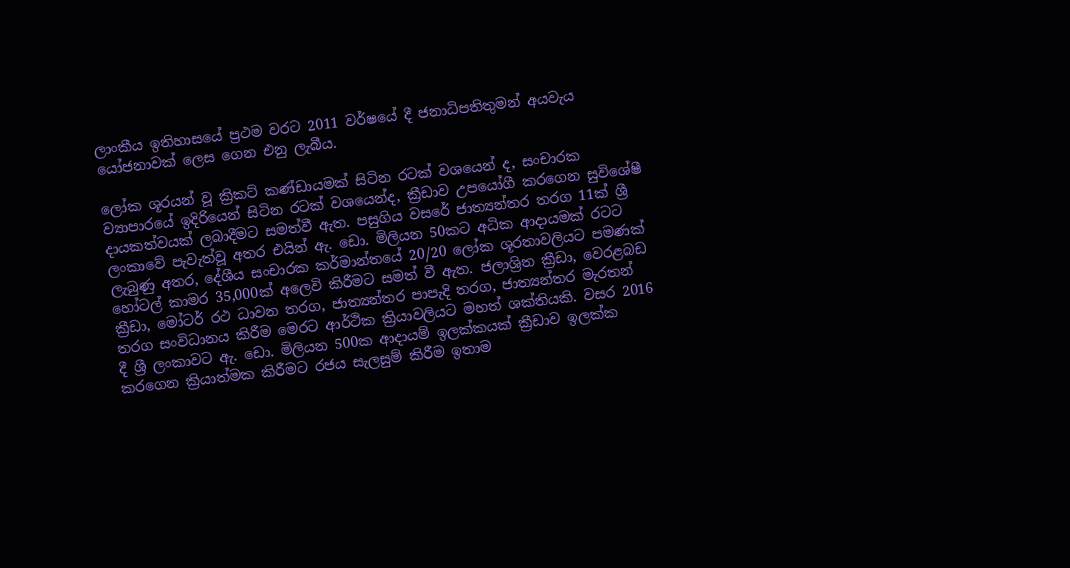ලාංකීය ඉතිහාසයේ ප්‍රථම වරට 2011 වර්ෂයේ දී ජනාධිපතිතුමන් අයවැය යෝජනාවක් ලෙස ගෙන එනු ලැබීය.

ලෝක ශූරයන් වූ ක්‍රිකට් කණ්ඩායමක් සිටින රටක් වශයෙන් ද, සංචාරක ව්‍යාපාරයේ ඉදිරියෙන් සිටින රටක් වශයෙන්ද, ක්‍රීඩාව උපයෝගී කරගෙන සුවිශේෂී දායකත්වයක් ලබාදීමට සමත්වී ඇත. පසුගිය වසරේ ජාත්‍යන්තර තරග 11ක් ශ්‍රී ලංකාවේ පැවැත්වූ අතර එයින් ඇ. ඩො. මිලියන 50කට අධික ආදායමක් රටට ලැබුණු අතර, දේශීය සංචාරක කර්මාන්තයේ 20/20 ලෝක ශූරතාවලියට පමණක් හෝටල් කාමර 35,000ක් අලෙවි කිරීමට සමත් වී ඇත. ජලාශ්‍රිත ක්‍රීඩා, වෙරළබඩ ක්‍රීඩා, මෝටර් රථ ධාවන තරග, ජාත්‍යන්තර පාපැදි තරග, ජාත්‍යන්තර මැරතන් තරග සංවිධානය කිරීම මෙරට ආර්ථික ක්‍රියාවලියට මහත් ශක්තියකි. වසර 2016 දී ශ්‍රී ලංකාවට ඇ. ඩො. මිලියන 500ක ආදායම් ඉලක්කයක් ක්‍රීඩාව ඉලක්ක කරගෙන ක්‍රියාත්මක කිරීමට රජය සැලසුම් කිරීම ඉතාම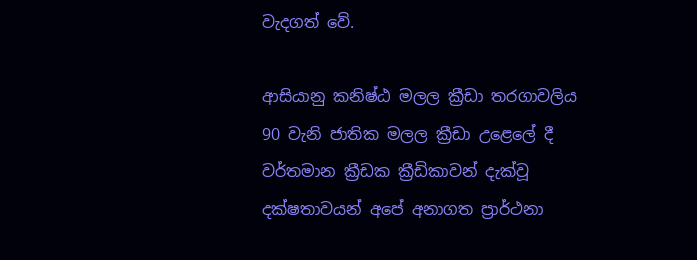වැදගත් වේ.

ආසියානු කනිෂ්ඨ මලල ක්‍රීඩා තරගාවලිය 90 වැනි ජාතික මලල ක්‍රීඩා උළෙලේ දී වර්තමාන ක්‍රීඩක ක්‍රීඩිකාවන් දැක්වූ දක්ෂතාවයන් අපේ අනාගත ප්‍රාර්ථනා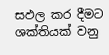සඵල කර දීමට ශක්තියක් වනු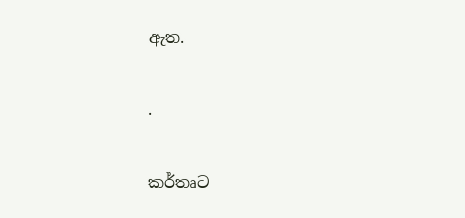ඇත.

.

කර්තෘට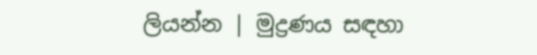ලියන්න | මුද්‍රණය සඳහා